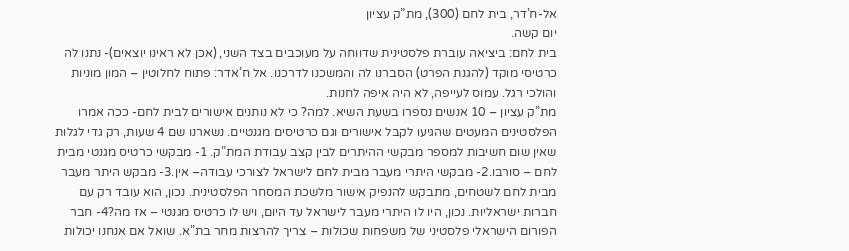אל-ח’דר, בית לחם (300), מת”ק עציון
יום קשה.
בית לחם: ביציאה עוברת פלסטינית שדווחה על מעוכבים בצד השני, (אכן לא ראינו יוצאים)- נתנו לה כרטיסי מוקד (להגנת הפרט) הסברנו לה והמשכנו לדרכנו. אל ח’אדר: פתוח לחלוטין – המון מוניות והולכי רגל. עמוס לעייפה, לא היה איפה לחנות.
מת”ק עציון – 10 אנשים נספרו בשעת השיא. למה? כי לא נותנים אישורים לבית לחם- ככה אמרו הפלסטינים המעטים שהגיעו לקבל אישורים וגם כרטיסים מגנטיים. נשארנו שם 4 שעות, רק גדי לגלות שאין שום חשיבות למספר מבקשי ההיתרים לבין קצב עבודת המת”ק. 1- מבקשי כרטיס מגנטי מבית לחם – סורבו.2- מבקשי היתרי מעבר מבית לחם לישראל לצורכי עבודה– אין.3- מבקש היתר מעבר מבית לחם לשטחים, מתבקש להנפיק אישור מלשכת המסחר הפלסטינית. נכון, הוא עובד רק עם חברות ישראליות. נכון, היו לו היתרי מעבר לישראל עד היום, ויש לו כרטיס מגנטי – אז מה?4- חבר הפורום הישראלי פלסטיני של משפחות שכולות – צריך להרצות מחר בת”א. שואל אם אנחנו יכולות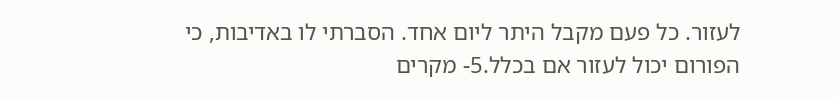לעזור. כל פעם מקבל היתר ליום אחד. הסברתי לו באדיבות, כי הפורום יכול לעזור אם בכלל.5- מקרים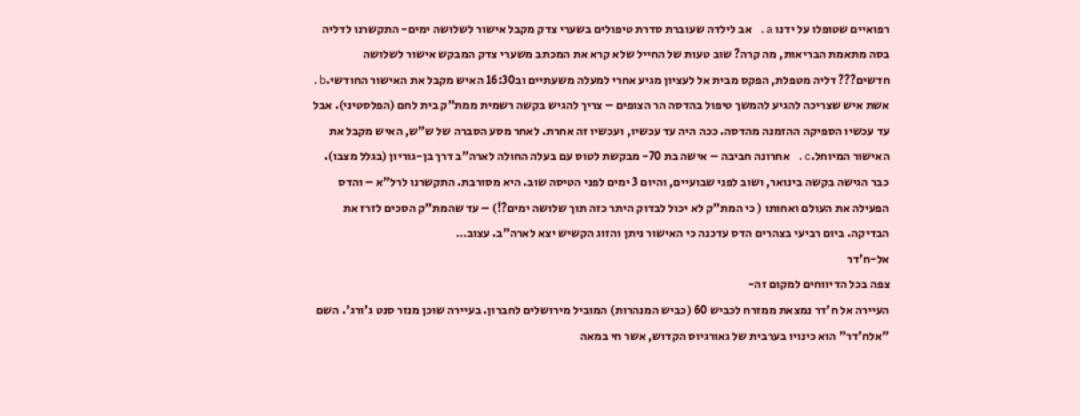רפואיים שטופלו על ידנו a. אב לילדה שעוברת סדרת טיפולים בשערי צדק מקבל אישור לשלושה ימים- התקשרנו לדליה בסה מתאמת הבריאות, מה קרה? שוב טעות של החייל שלא קרא את המכתב משערי צדק המבקש אישור לשלושה חדשים??? דליה מטפלת, הפקס מבית אל לעציון מגיע אחרי למעלה משעתיים וב16:30 האיש מקבל את האישור החודשי.b. אשת איש שצריכה להגיע להמשך טיפול בהדסה הר הצופים – צריך להגיש בקשה רשמית ממת”ק בית לחם (הפלסטיני). אבל עד עכשיו הספיקה ההזמנה מהדסה. ככה היה עד עכשיו, ועכשיו זה אחרת. לאחר מסע הסברה של ש”ש, האיש מקבל את האישור המיוחל.c. אחרונה חביבה – אישה בת 70- מבקשת לטוס עם בעלה החולה לארה”ב דרך בן-גוריון (בגלל מצבו). כבר הגישה בקשה בינואר, ושוב לפני שבועיים, והיום 3 ימים לפני הטיסה שוב. היא מסורבת. התקשרנו לרל”א – והדס הפעילה את העולם ואחותו ( כי המת”ק לא יכול לבדוק היתר כזה תוך שלושה ימים?!) – עד שהמת”ק הסכים לזרז את הבדיקה. ביום רביעי בצהרים הדס עדכנה כי האישור ניתן והזוג הקשיש יצא לארה”ב. עצוב…
אל-ח'דר
צפה בכל הדיווחים למקום זה-
העיירה אל ח'דר נמצאת ממזרח לכביש 60 (כביש המנהרות) המוביל מירושלים לחברון. בעיירה שוכן מנזר סנט ג'ורג'. השם "אלח'דר" הוא כינויו בערבית של גאורגיוס הקדוש, אשר חי במאה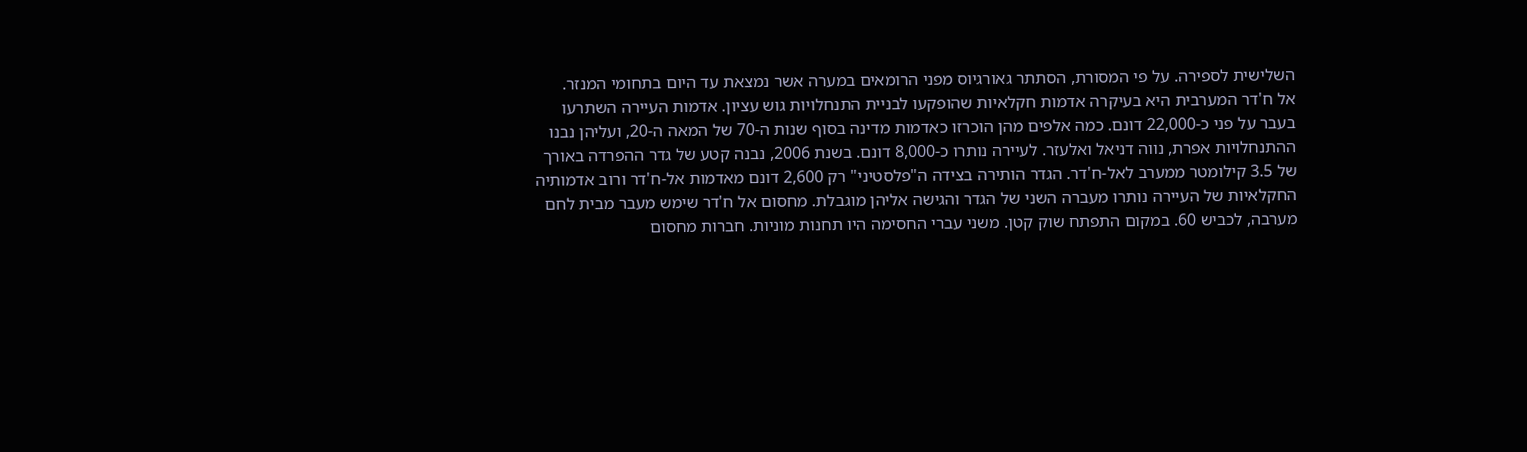השלישית לספירה. על פי המסורת, הסתתר גאורגיוס מפני הרומאים במערה אשר נמצאת עד היום בתחומי המנזר.
אל ח'דר המערבית היא בעיקרה אדמות חקלאיות שהופקעו לבניית התנחלויות גוש עציון. אדמות העיירה השתרעו בעבר על פני כ-22,000 דונם. כמה אלפים מהן הוכרזו כאדמות מדינה בסוף שנות ה-70 של המאה ה-20, ועליהן נבנו ההתנחלויות אפרת, נווה דניאל ואלעזר. לעיירה נותרו כ-8,000 דונם. בשנת 2006, נבנה קטע של גדר ההפרדה באורך של 3.5 קילומטר ממערב לאל-ח'דר. הגדר הותירה בצידה ה"פלסטיני" רק 2,600 דונם מאדמות אל-ח'דר ורוב אדמותיה החקלאיות של העיירה נותרו מעברה השני של הגדר והגישה אליהן מוגבלת. מחסום אל ח'דר שימש מעבר מבית לחם מערבה, לכביש 60. במקום התפתח שוק קטן. משני עברי החסימה היו תחנות מוניות. חברות מחסום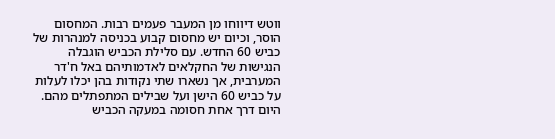ווטש דיווחו מן המעבר פעמים רבות. המחסום הוסר, וכיום יש מחסום קבוע בכניסה למנהרות של כביש 60 החדש. עם סלילת הכביש הוגבלה הנגישות של החקלאים לאדמותיהם באל ח'דר המערבית, אך נשארו שתי נקודות בהן יכלו לעלות על כביש 60 הישן ועל שבילים המתפתלים מהם. היום דרך אחת חסומה במעקה הכביש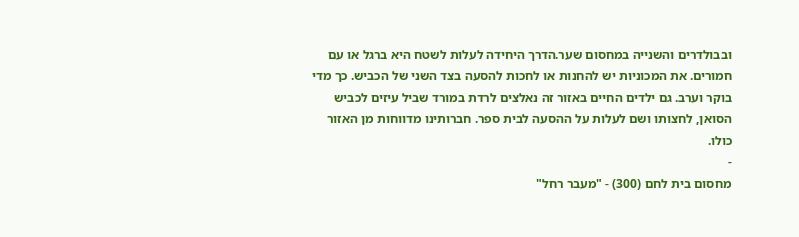ובבולדרים והשנייה במחסום שער.הדרך היחידה לעלות לשטח היא ברגל או עם חמורים. את המכוניות יש להחנות או לחכות להסעה בצד השני של הכביש. כך מדי בוקר וערב. גם ילדים החיים באזור זה נאלצים לרדת במורד שביל עיזים לכביש הסואן, לחצותו ושם לעלות על ההסעה לבית ספר. חברותינו מדווחות מן האזור כולו.
-
מחסום בית לחם (300) - "מעבר רחל"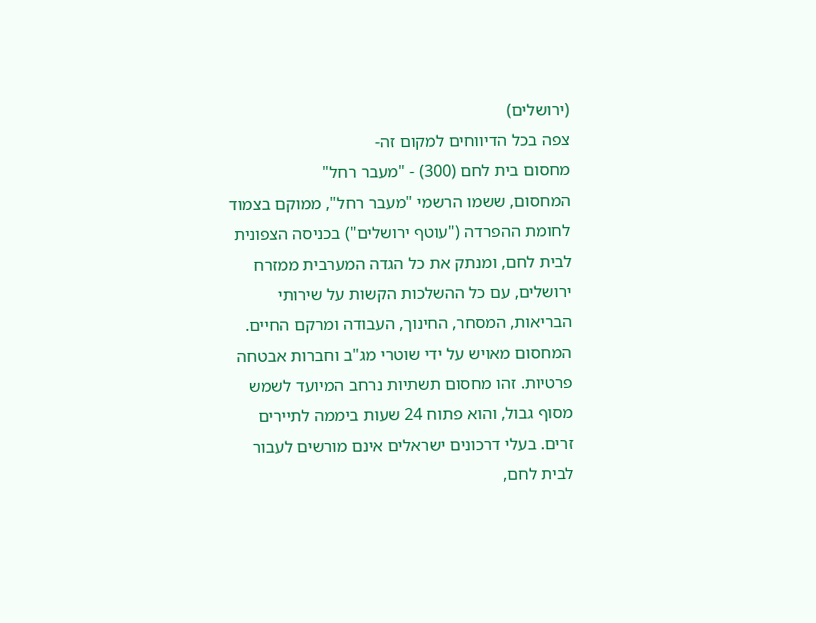(ירושלים)
צפה בכל הדיווחים למקום זה-
מחסום בית לחם (300) - "מעבר רחל"
המחסום, ששמו הרשמי "מעבר רחל", ממוקם בצמוד לחומת ההפרדה ("עוטף ירושלים") בכניסה הצפונית לבית לחם, ומנתק את כל הגדה המערבית ממזרח ירושלים, עם כל ההשלכות הקשות על שירותי הבריאות, המסחר, החינוך, העבודה ומרקם החיים.
המחסום מאויש על ידי שוטרי מג"ב וחברות אבטחה פרטיות. זהו מחסום תשתיות נרחב המיועד לשמש מסוף גבול, והוא פתוח 24 שעות ביממה לתיירים זרים. בעלי דרכונים ישראלים אינם מורשים לעבור לבית לחם,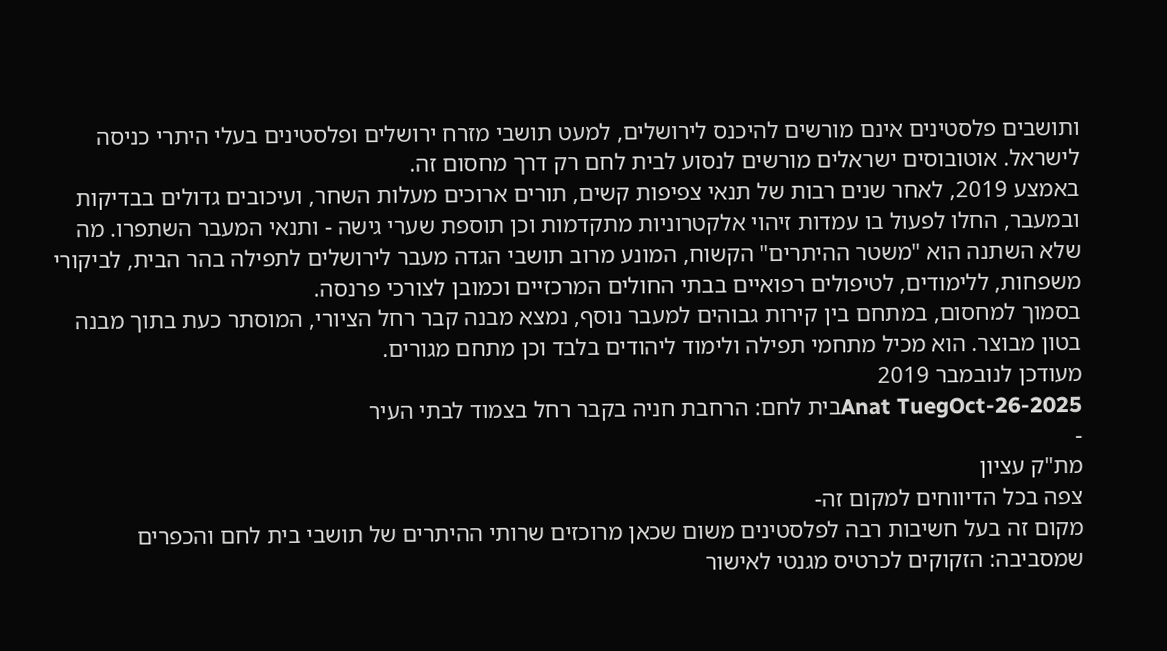ותושבים פלסטינים אינם מורשים להיכנס לירושלים, למעט תושבי מזרח ירושלים ופלסטינים בעלי היתרי כניסה לישראל. אוטובוסים ישראלים מורשים לנסוע לבית לחם רק דרך מחסום זה.
באמצע 2019, לאחר שנים רבות של תנאי צפיפות קשים, תורים ארוכים מעלות השחר, ועיכובים גדולים בבדיקות ובמעבר, החלו לפעול בו עמדות זיהוי אלקטרוניות מתקדמות וכן תוספת שערי גישה - ותנאי המעבר השתפרו. מה שלא השתנה הוא "משטר ההיתרים" הקשוח, המונע מרוב תושבי הגדה מעבר לירושלים לתפילה בהר הבית, לביקורי משפחות, ללימודים, לטיפולים רפואיים בבתי החולים המרכזיים וכמובן לצורכי פרנסה.
בסמוך למחסום, במתחם בין קירות גבוהים למעבר נוסף, נמצא מבנה קבר רחל הציורי, המוסתר כעת בתוך מבנה בטון מבוצר. הוא מכיל מתחמי תפילה ולימוד ליהודים בלבד וכן מתחם מגורים.
מעודכן לנובמבר 2019
Anat TuegOct-26-2025בית לחם: הרחבת חניה בקבר רחל בצמוד לבתי העיר
-
מת"ק עציון
צפה בכל הדיווחים למקום זה-
מקום זה בעל חשיבות רבה לפלסטינים משום שכאן מרוכזים שרותי ההיתרים של תושבי בית לחם והכפרים שמסביבה: הזקוקים לכרטיס מגנטי לאישור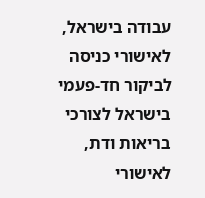עבודה בישראל, לאישורי כניסה לביקור חד-פעמי בישראל לצורכי בריאות ודת, לאישורי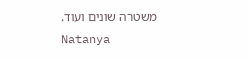משטרה שונים ועוד.
Natanya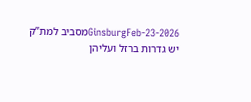GinsburgFeb-23-2026מסביב למת”ק יש גדרות ברזל ועליהן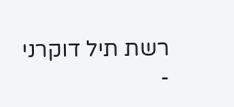רשת תיל דוקרני
-